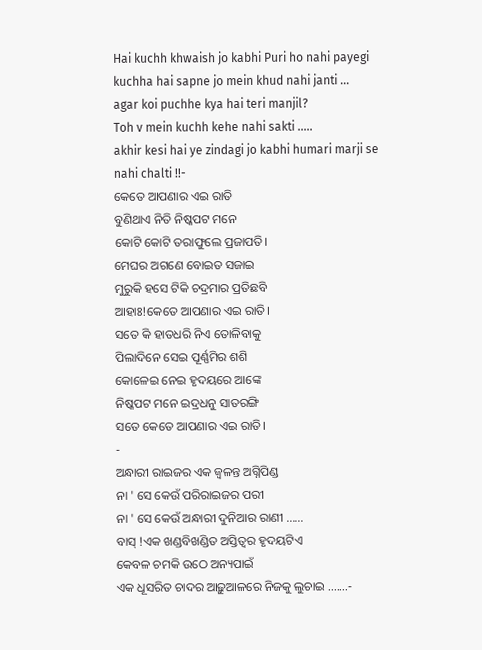Hai kuchh khwaish jo kabhi Puri ho nahi payegi
kuchha hai sapne jo mein khud nahi janti ...
agar koi puchhe kya hai teri manjil?
Toh v mein kuchh kehe nahi sakti .....
akhir kesi hai ye zindagi jo kabhi humari marji se
nahi chalti !!-
କେତେ ଆପଣାର ଏଇ ରାତି
ବୁଣିଥାଏ ନିତି ନିଷ୍କପଟ ମନେ
କୋଟି କୋଟି ତରାଫୁଲେ ପ୍ରଜାପତି।
ମେଘର ଅଗଣେ ବୋଇତ ସଜାଇ
ମୁରୁକି ହସେ ଟିକି ଚଦ୍ରମାର ପ୍ରତିଛବି
ଆହାଃ!କେତେ ଆପଣାର ଏଇ ରାତି।
ସତେ କି ହାତଧରି ନିଏ ତୋଳିବାକୁ
ପିଲାଦିନେ ସେଇ ପୂର୍ଣ୍ଣମିର ଶଶି
କୋଳେଇ ନେଇ ହୃଦୟରେ ଆଙ୍କେ
ନିଷ୍କପଟ ମନେ ଇଦ୍ରଧନୁ ସାତରଙ୍ଗି
ସତେ କେତେ ଆପଣାର ଏଇ ରାତି।
-
ଅନ୍ଧାରୀ ରାଇଜର ଏକ ଜ୍ୱଳନ୍ତ ଅଗ୍ନିପିଣ୍ଡ
ନା ' ସେ କେଉଁ ପରିରାଇଜର ପରୀ
ନା ' ସେ କେଉଁ ଅନ୍ଧାରୀ ଦୁନିଆର ରାଣୀ ......
ବାସ୍ !ଏକ ଖଣ୍ଡବିଖଣ୍ଡିତ ଅସ୍ତିତ୍ବର ହୃଦୟଟିଏ
କେବଳ ଚମକି ଉଠେ ଅନ୍ୟପାଇଁ
ଏକ ଧୂସରିତ ଚାଦର ଆଢ଼ୁଆଳରେ ନିଜକୁ ଲୁଚାଇ .......-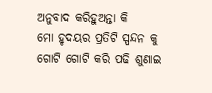ଅନୁବାଦ କରିହୁଅନ୍ତା କି
ମୋ ହୃଦୟର ପ୍ରତିଟି ସ୍ପନ୍ଦନ କୁ
ଗୋଟି ଗୋଟି କରି ପଢି ଶୁଣାଇ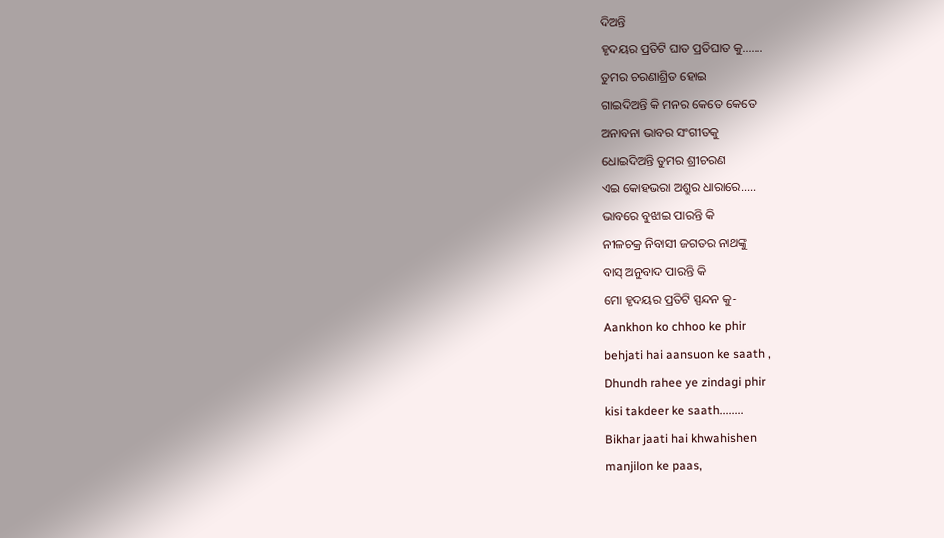ଦିଅନ୍ତି
ହୃଦୟର ପ୍ରତିଟି ଘାତ ପ୍ରତିଘାତ କୁ.......
ତୁମର ଚରଣାଶ୍ରିତ ହୋଇ
ଗାଇଦିଅନ୍ତି କି ମନର କେତେ କେତେ
ଅନାବନା ଭାବର ସଂଗୀତକୁ
ଧୋଇଦିଅନ୍ତି ତୁମର ଶ୍ରୀଚରଣ
ଏଇ କୋହଭରା ଅଶ୍ରୁର ଧାରାରେ.....
ଭାବରେ ବୁଝାଇ ପାରନ୍ତି କି
ନୀଳଚକ୍ର ନିବାସୀ ଜଗତର ନାଥଙ୍କୁ
ବାସ୍ ଅନୁବାଦ ପାରନ୍ତି କି
ମୋ ହୃଦୟର ପ୍ରତିଟି ସ୍ପନ୍ଦନ କୁ-
Aankhon ko chhoo ke phir
behjati hai aansuon ke saath ,
Dhundh rahee ye zindagi phir
kisi takdeer ke saath........
Bikhar jaati hai khwahishen
manjilon ke paas,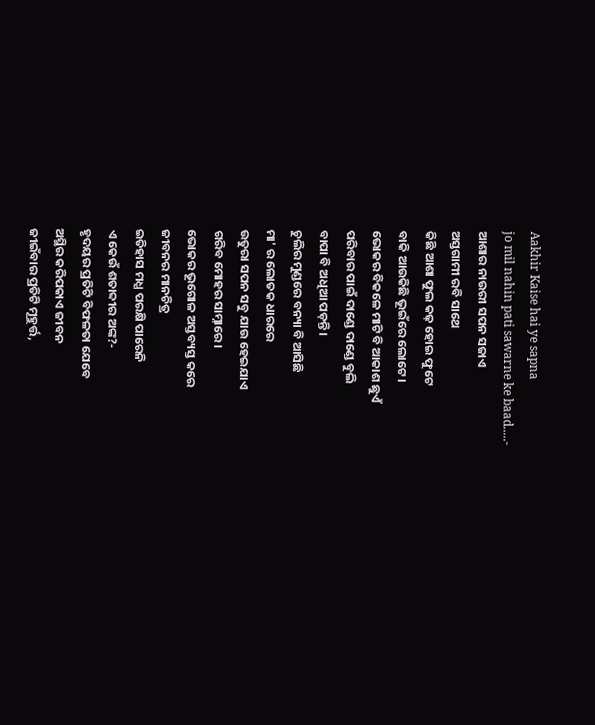Aakhir Kaise hai ye sapna
jo mil nahin pati sawarne ke baad.....-
ଆଶାର ନାଉରୀ ସପନ ସଜାଏ
ଅସ୍ତଗାମୀ ରବି ସାଥେ
କିଛି ଆଶା ଫୁଲ କଢ଼ ହୋଇ ଫୁଟେ
ବାକି ଆଉକିଛି ଭୂଇଁରେ ଲୋଟେ।
ଭୋକର ବିକଳେ ମାଟି ବି ଆକାଶ ଛୁଏଁ
ପରିବାର ପାଇଁ ଦାଣ୍ଡେ ଦାଣ୍ଡେ ବୁଲି
ବାପା ବି ଅଧିଆ ପଡ଼ନ୍ତି।
ଚୁଲିର ମୁଣ୍ଡରେ ବନ୍ୟା ବି ଆସିଛି
ମା' ର ଲୋତକ ଧାରରେ
ଉତୁରା ସପନ ସବୁ ଯାଉ ହେଇଯାଏ
ଗରିବ ମୋହର ସାମ୍ନାରେ।
ଭୋକର ଭୂଗୋଳ ଅସ୍ତବ୍ୟସ୍ତ କରେ
ଜୀବନର ମାନଚିତ୍ର
ଇତିହାସ ମଧ୍ଯ ପରକ୍ଷି ପାରେନି
ଏ କେଉଁ ଶତାବ୍ଦୀର ଅଙ୍କ?-
ହୃଦୟର ପ୍ରତିଟି ବିଫଳତା ଯେବେ
ଅସ୍ଥିର କରିପକାଏ ଜୀବନ
ଜୀଇଁବାର ପ୍ରତିଟି ମୂହୁର୍ତ୍ତ,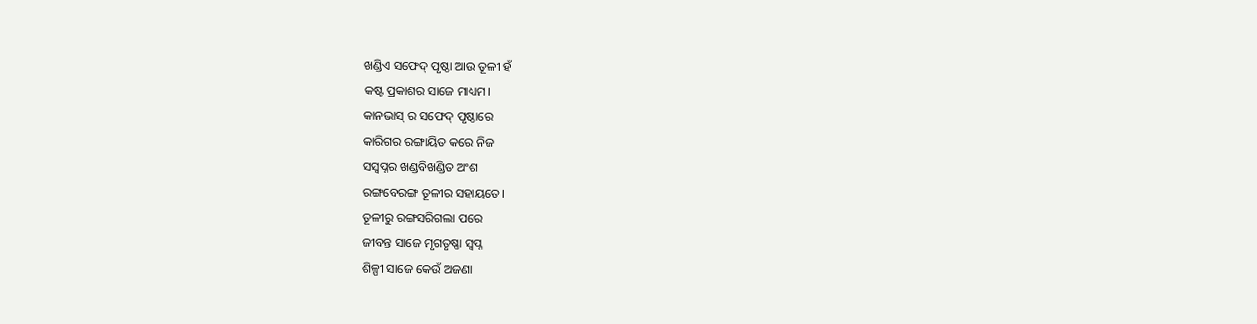ଖଣ୍ଡିଏ ସଫେଦ୍ ପୃଷ୍ଠା ଆଉ ତୂଳୀ ହଁ
କଷ୍ଟ ପ୍ରକାଶର ସାଜେ ମାଧ୍ୟମ।
କାନଭାସ୍ ର ସଫେଦ୍ ପୃଷ୍ଠାରେ
କାରିଗର ରଙ୍ଗାୟିତ କରେ ନିଜ
ସସ୍ବପ୍ନର ଖଣ୍ଡବିଖଣ୍ଡିତ ଅଂଶ
ରଙ୍ଗବେରଙ୍ଗ ତୂଳୀର ସହାୟତେ।
ତୂଳୀରୁ ରଙ୍ଗସରିଗଲା ପରେ
ଜୀବନ୍ତ ସାଜେ ମୃଗତୃଷ୍ଣା ସ୍ବପ୍ନ
ଶିଳ୍ପୀ ସାଜେ କେଉଁ ଅଜଣା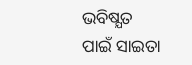ଭବିଷ୍ଯତ
ପାଇଁ ସାଇତା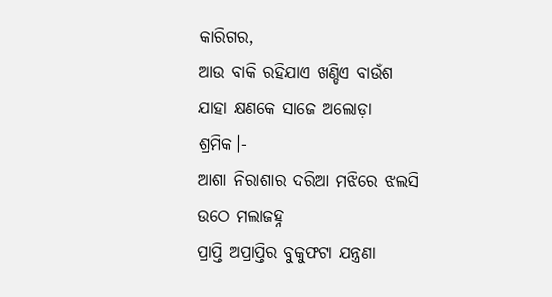କାରିଗର,
ଆଉ ବାକି ରହିଯାଏ ଖଣ୍ଡିଏ ବାଉଁଶ
ଯାହା କ୍ଷଣକେ ସାଜେ ଅଲୋଡ଼ା ଶ୍ରମିକ।-
ଆଶା ନିରାଶାର ଦରିଆ ମଝିରେ ଝଲସି ଉଠେ ମଲାଜହ୍ନ
ପ୍ରାପ୍ତି ଅପ୍ରାପ୍ତିର ବୁକୁଫଟା ଯନ୍ତ୍ରଣା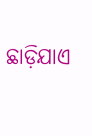ଛାଡ଼ିଯାଏ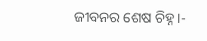ଜୀବନର ଶେଷ ଚିହ୍ନ।-